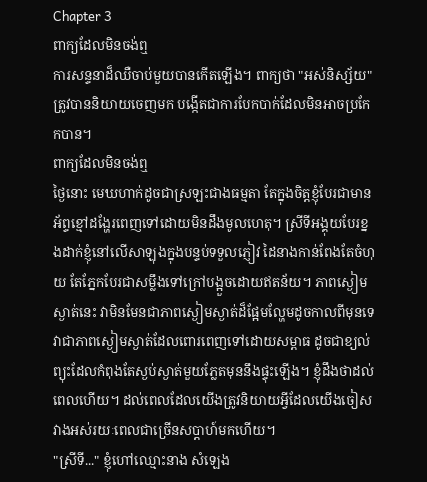Chapter 3
ពាក្យដែលមិនចង់ឮ
ការសន្ទនាដ៏ឈឺចាប់មួយបានកើតឡើង។ ពាក្យថា "អស់និស្ស័យ" ត្រូវបាននិយាយចេញមក បង្កើតជាការបែកបាក់ដែលមិនអាចប្រកែកបាន។
ពាក្យដែលមិនចង់ឮ
ថ្ងៃនោះ មេឃហាក់ដូចជាស្រឡះជាងធម្មតា តែក្នុងចិត្តខ្ញុំបែរជាមានអ័ព្ទខ្មៅដង្ហែរពេញទៅដោយមិនដឹងមូលហេតុ។ ស្រីទីអង្គុយបែរខ្នងដាក់ខ្ញុំនៅលើសាឡុងក្នុងបន្ទប់ទទួលភ្ញៀវ ដៃនាងកាន់ពែងតែចំហុយ តែភ្នែកបែរជាសម្លឹងទៅក្រៅបង្អួចដោយឥតន័យ។ ភាពស្ងៀមស្ងាត់នេះ វាមិនមែនជាភាពស្ងៀមស្ងាត់ដ៏ផ្អែមល្ហែមដូចកាលពីមុនទេ វាជាភាពស្ងៀមស្ងាត់ដែលពោរពេញទៅដោយសម្ពាធ ដូចជាខ្យល់ព្យុះដែលកំពុងតែស្ងប់ស្ងាត់មួយភ្លែតមុននឹងផ្ទុះឡើង។ ខ្ញុំដឹងថាដល់ពេលហើយ។ ដល់ពេលដែលយើងត្រូវនិយាយអ្វីដែលយើងចៀសវាងអស់រយៈពេលជាច្រើនសប្តាហ៍មកហើយ។
"ស្រីទី..." ខ្ញុំហៅឈ្មោះនាង សំឡេង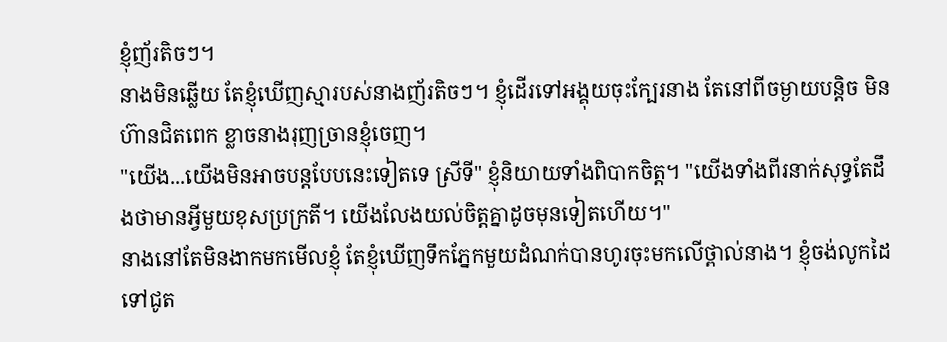ខ្ញុំញ័រតិចៗ។
នាងមិនឆ្លើយ តែខ្ញុំឃើញស្មារបស់នាងញ័រតិចៗ។ ខ្ញុំដើរទៅអង្គុយចុះក្បែរនាង តែនៅពីចម្ងាយបន្តិច មិនហ៊ានជិតពេក ខ្លាចនាងរុញច្រានខ្ញុំចេញ។
"យើង...យើងមិនអាចបន្តបែបនេះទៀតទេ ស្រីទី" ខ្ញុំនិយាយទាំងពិបាកចិត្ត។ "យើងទាំងពីរនាក់សុទ្ធតែដឹងថាមានអ្វីមួយខុសប្រក្រតី។ យើងលែងយល់ចិត្តគ្នាដូចមុនទៀតហើយ។"
នាងនៅតែមិនងាកមកមើលខ្ញុំ តែខ្ញុំឃើញទឹកភ្នែកមួយដំណក់បានហូរចុះមកលើថ្ពាល់នាង។ ខ្ញុំចង់លូកដៃទៅជូត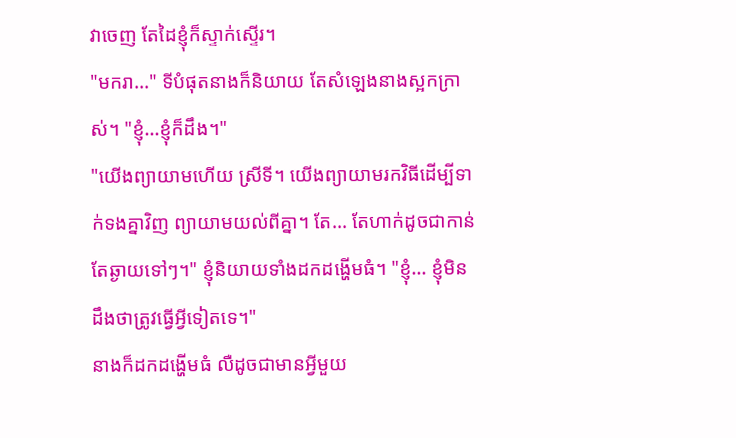វាចេញ តែដៃខ្ញុំក៏ស្ទាក់ស្ទើរ។
"មករា..." ទីបំផុតនាងក៏និយាយ តែសំឡេងនាងស្អកក្រាស់។ "ខ្ញុំ...ខ្ញុំក៏ដឹង។"
"យើងព្យាយាមហើយ ស្រីទី។ យើងព្យាយាមរកវិធីដើម្បីទាក់ទងគ្នាវិញ ព្យាយាមយល់ពីគ្នា។ តែ... តែហាក់ដូចជាកាន់តែឆ្ងាយទៅៗ។" ខ្ញុំនិយាយទាំងដកដង្ហើមធំ។ "ខ្ញុំ... ខ្ញុំមិនដឹងថាត្រូវធ្វើអ្វីទៀតទេ។"
នាងក៏ដកដង្ហើមធំ លឺដូចជាមានអ្វីមួយ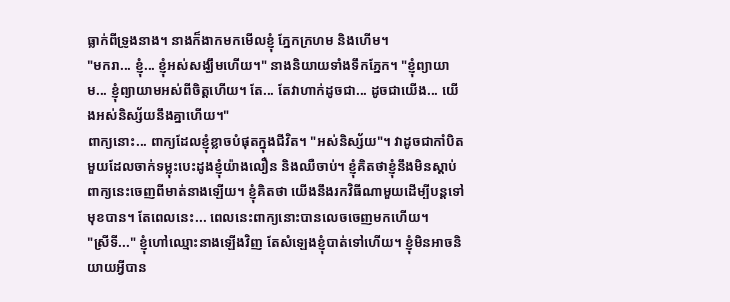ធ្លាក់ពីទ្រូងនាង។ នាងក៏ងាកមកមើលខ្ញុំ ភ្នែកក្រហម និងហើម។
"មករា... ខ្ញុំ... ខ្ញុំអស់សង្ឃឹមហើយ។" នាងនិយាយទាំងទឹកភ្នែក។ "ខ្ញុំព្យាយាម... ខ្ញុំព្យាយាមអស់ពីចិត្តហើយ។ តែ... តែវាហាក់ដូចជា... ដូចជាយើង... យើងអស់និស្ស័យនឹងគ្នាហើយ។"
ពាក្យនោះ... ពាក្យដែលខ្ញុំខ្លាចបំផុតក្នុងជីវិត។ "អស់និស្ស័យ"។ វាដូចជាកាំបិតមួយដែលចាក់ទម្លុះបេះដូងខ្ញុំយ៉ាងលឿន និងឈឺចាប់។ ខ្ញុំគិតថាខ្ញុំនឹងមិនស្តាប់ពាក្យនេះចេញពីមាត់នាងឡើយ។ ខ្ញុំគិតថា យើងនឹងរកវិធីណាមួយដើម្បីបន្តទៅមុខបាន។ តែពេលនេះ... ពេលនេះពាក្យនោះបានលេចចេញមកហើយ។
"ស្រីទី..." ខ្ញុំហៅឈ្មោះនាងឡើងវិញ តែសំឡេងខ្ញុំបាត់ទៅហើយ។ ខ្ញុំមិនអាចនិយាយអ្វីបាន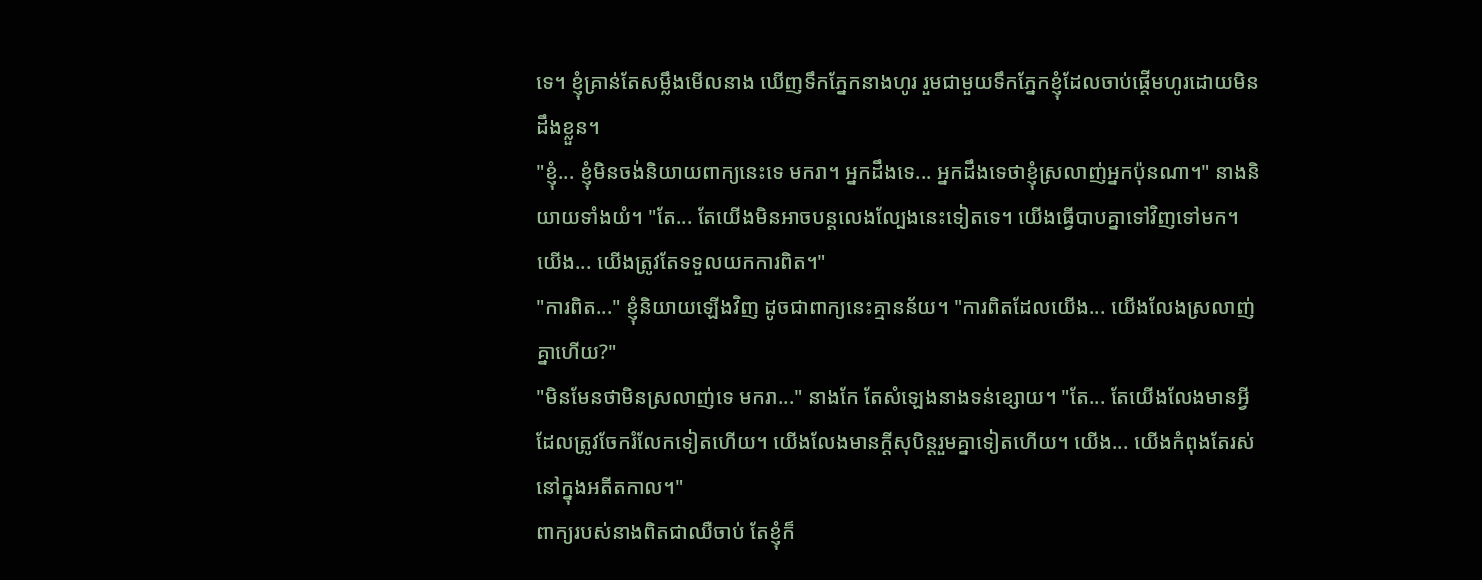ទេ។ ខ្ញុំគ្រាន់តែសម្លឹងមើលនាង ឃើញទឹកភ្នែកនាងហូរ រួមជាមួយទឹកភ្នែកខ្ញុំដែលចាប់ផ្តើមហូរដោយមិនដឹងខ្លួន។
"ខ្ញុំ... ខ្ញុំមិនចង់និយាយពាក្យនេះទេ មករា។ អ្នកដឹងទេ... អ្នកដឹងទេថាខ្ញុំស្រលាញ់អ្នកប៉ុនណា។" នាងនិយាយទាំងយំ។ "តែ... តែយើងមិនអាចបន្តលេងល្បែងនេះទៀតទេ។ យើងធ្វើបាបគ្នាទៅវិញទៅមក។ យើង... យើងត្រូវតែទទួលយកការពិត។"
"ការពិត..." ខ្ញុំនិយាយឡើងវិញ ដូចជាពាក្យនេះគ្មានន័យ។ "ការពិតដែលយើង... យើងលែងស្រលាញ់គ្នាហើយ?"
"មិនមែនថាមិនស្រលាញ់ទេ មករា..." នាងកែ តែសំឡេងនាងទន់ខ្សោយ។ "តែ... តែយើងលែងមានអ្វីដែលត្រូវចែករំលែកទៀតហើយ។ យើងលែងមានក្តីសុបិន្តរួមគ្នាទៀតហើយ។ យើង... យើងកំពុងតែរស់នៅក្នុងអតីតកាល។"
ពាក្យរបស់នាងពិតជាឈឺចាប់ តែខ្ញុំក៏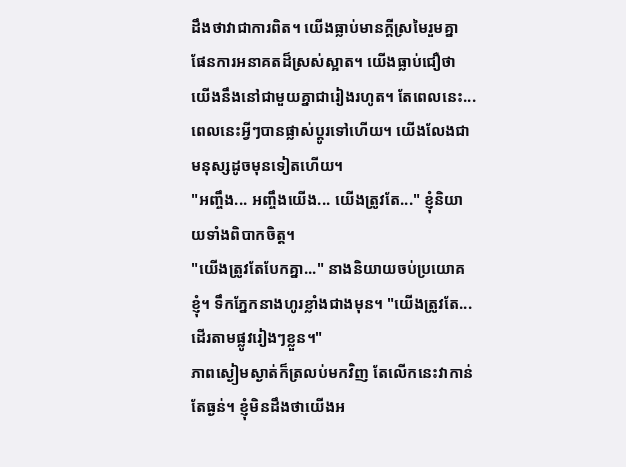ដឹងថាវាជាការពិត។ យើងធ្លាប់មានក្តីស្រមៃរួមគ្នា ផែនការអនាគតដ៏ស្រស់ស្អាត។ យើងធ្លាប់ជឿថា យើងនឹងនៅជាមួយគ្នាជារៀងរហូត។ តែពេលនេះ... ពេលនេះអ្វីៗបានផ្លាស់ប្តូរទៅហើយ។ យើងលែងជាមនុស្សដូចមុនទៀតហើយ។
"អញ្ចឹង... អញ្ចឹងយើង... យើងត្រូវតែ..." ខ្ញុំនិយាយទាំងពិបាកចិត្ត។
"យើងត្រូវតែបែកគ្នា..." នាងនិយាយចប់ប្រយោគខ្ញុំ។ ទឹកភ្នែកនាងហូរខ្លាំងជាងមុន។ "យើងត្រូវតែ... ដើរតាមផ្លូវរៀងៗខ្លួន។"
ភាពស្ងៀមស្ងាត់ក៏ត្រលប់មកវិញ តែលើកនេះវាកាន់តែធ្ងន់។ ខ្ញុំមិនដឹងថាយើងអ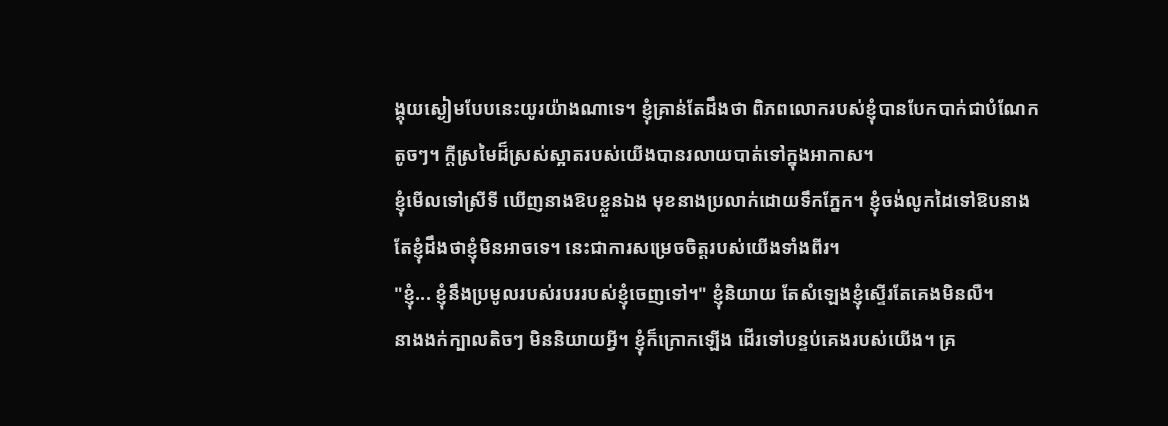ង្គុយស្ងៀមបែបនេះយូរយ៉ាងណាទេ។ ខ្ញុំគ្រាន់តែដឹងថា ពិភពលោករបស់ខ្ញុំបានបែកបាក់ជាបំណែកតូចៗ។ ក្តីស្រមៃដ៏ស្រស់ស្អាតរបស់យើងបានរលាយបាត់ទៅក្នុងអាកាស។
ខ្ញុំមើលទៅស្រីទី ឃើញនាងឱបខ្លួនឯង មុខនាងប្រលាក់ដោយទឹកភ្នែក។ ខ្ញុំចង់លូកដៃទៅឱបនាង តែខ្ញុំដឹងថាខ្ញុំមិនអាចទេ។ នេះជាការសម្រេចចិត្តរបស់យើងទាំងពីរ។
"ខ្ញុំ... ខ្ញុំនឹងប្រមូលរបស់របររបស់ខ្ញុំចេញទៅ។" ខ្ញុំនិយាយ តែសំឡេងខ្ញុំស្ទើរតែគេងមិនលឺ។
នាងងក់ក្បាលតិចៗ មិននិយាយអ្វី។ ខ្ញុំក៏ក្រោកឡើង ដើរទៅបន្ទប់គេងរបស់យើង។ គ្រ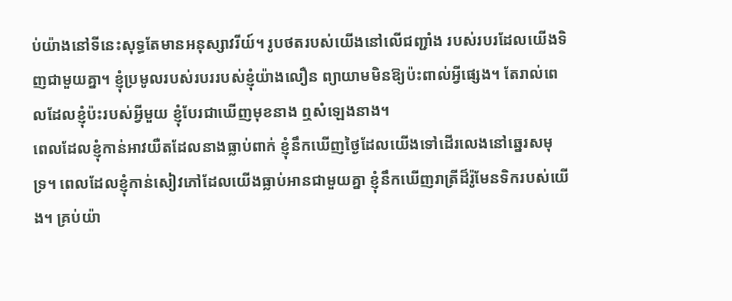ប់យ៉ាងនៅទីនេះសុទ្ធតែមានអនុស្សាវរីយ៍។ រូបថតរបស់យើងនៅលើជញ្ជាំង របស់របរដែលយើងទិញជាមួយគ្នា។ ខ្ញុំប្រមូលរបស់របររបស់ខ្ញុំយ៉ាងលឿន ព្យាយាមមិនឱ្យប៉ះពាល់អ្វីផ្សេង។ តែរាល់ពេលដែលខ្ញុំប៉ះរបស់អ្វីមួយ ខ្ញុំបែរជាឃើញមុខនាង ឮសំឡេងនាង។
ពេលដែលខ្ញុំកាន់អាវយឺតដែលនាងធ្លាប់ពាក់ ខ្ញុំនឹកឃើញថ្ងៃដែលយើងទៅដើរលេងនៅឆ្នេរសមុទ្រ។ ពេលដែលខ្ញុំកាន់សៀវភៅដែលយើងធ្លាប់អានជាមួយគ្នា ខ្ញុំនឹកឃើញរាត្រីដ៏រ៉ូមែនទិករបស់យើង។ គ្រប់យ៉ា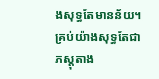ងសុទ្ធតែមានន័យ។ គ្រប់យ៉ាងសុទ្ធតែជាភស្តុតាង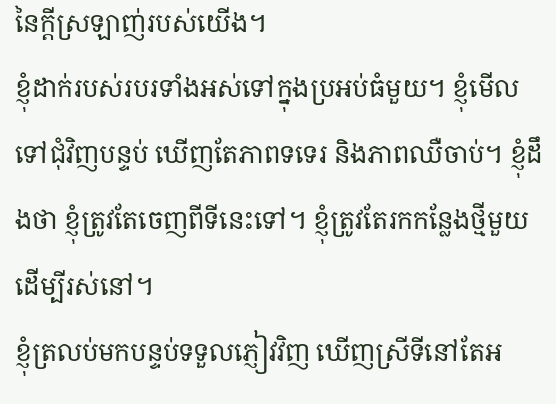នៃក្តីស្រឡាញ់របស់យើង។
ខ្ញុំដាក់របស់របរទាំងអស់ទៅក្នុងប្រអប់ធំមួយ។ ខ្ញុំមើលទៅជុំវិញបន្ទប់ ឃើញតែភាពទទេរ និងភាពឈឺចាប់។ ខ្ញុំដឹងថា ខ្ញុំត្រូវតែចេញពីទីនេះទៅ។ ខ្ញុំត្រូវតែរកកន្លែងថ្មីមួយដើម្បីរស់នៅ។
ខ្ញុំត្រលប់មកបន្ទប់ទទួលភ្ញៀវវិញ ឃើញស្រីទីនៅតែអ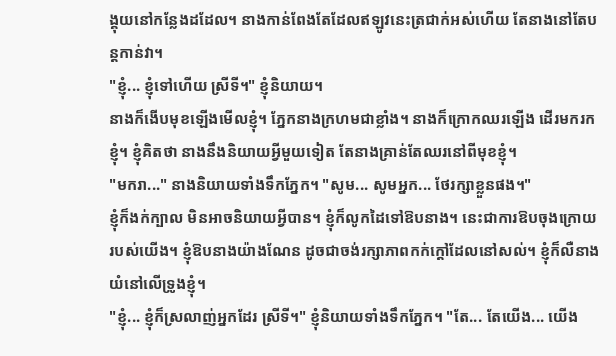ង្គុយនៅកន្លែងដដែល។ នាងកាន់ពែងតែដែលឥឡូវនេះត្រជាក់អស់ហើយ តែនាងនៅតែបន្តកាន់វា។
"ខ្ញុំ... ខ្ញុំទៅហើយ ស្រីទី។" ខ្ញុំនិយាយ។
នាងក៏ងើបមុខឡើងមើលខ្ញុំ។ ភ្នែកនាងក្រហមជាខ្លាំង។ នាងក៏ក្រោកឈរឡើង ដើរមករកខ្ញុំ។ ខ្ញុំគិតថា នាងនឹងនិយាយអ្វីមួយទៀត តែនាងគ្រាន់តែឈរនៅពីមុខខ្ញុំ។
"មករា..." នាងនិយាយទាំងទឹកភ្នែក។ "សូម... សូមអ្នក... ថែរក្សាខ្លួនផង។"
ខ្ញុំក៏ងក់ក្បាល មិនអាចនិយាយអ្វីបាន។ ខ្ញុំក៏លូកដៃទៅឱបនាង។ នេះជាការឱបចុងក្រោយរបស់យើង។ ខ្ញុំឱបនាងយ៉ាងណែន ដូចជាចង់រក្សាភាពកក់ក្តៅដែលនៅសល់។ ខ្ញុំក៏លឺនាងយំនៅលើទ្រូងខ្ញុំ។
"ខ្ញុំ... ខ្ញុំក៏ស្រលាញ់អ្នកដែរ ស្រីទី។" ខ្ញុំនិយាយទាំងទឹកភ្នែក។ "តែ... តែយើង... យើង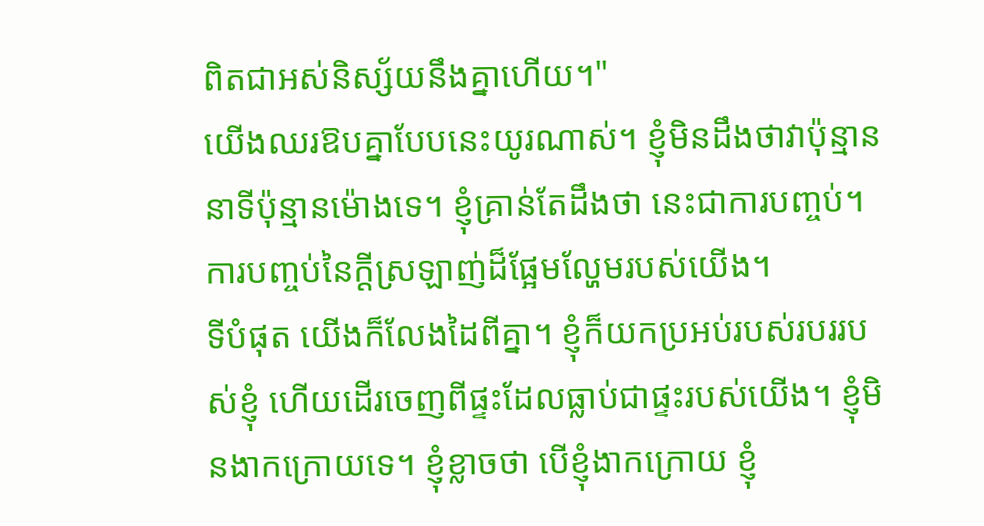ពិតជាអស់និស្ស័យនឹងគ្នាហើយ។"
យើងឈរឱបគ្នាបែបនេះយូរណាស់។ ខ្ញុំមិនដឹងថាវាប៉ុន្មាននាទីប៉ុន្មានម៉ោងទេ។ ខ្ញុំគ្រាន់តែដឹងថា នេះជាការបញ្ចប់។ ការបញ្ចប់នៃក្តីស្រឡាញ់ដ៏ផ្អែមល្ហែមរបស់យើង។
ទីបំផុត យើងក៏លែងដៃពីគ្នា។ ខ្ញុំក៏យកប្រអប់របស់របររបស់ខ្ញុំ ហើយដើរចេញពីផ្ទះដែលធ្លាប់ជាផ្ទះរបស់យើង។ ខ្ញុំមិនងាកក្រោយទេ។ ខ្ញុំខ្លាចថា បើខ្ញុំងាកក្រោយ ខ្ញុំ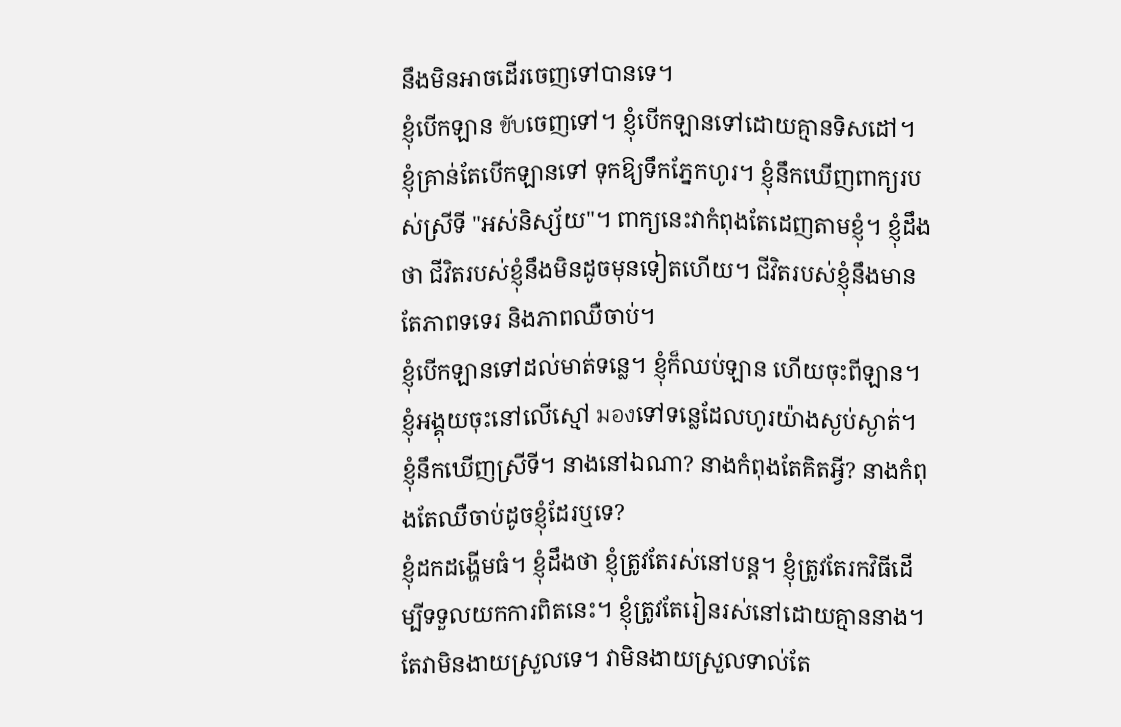នឹងមិនអាចដើរចេញទៅបានទេ។
ខ្ញុំបើកឡាន ขับចេញទៅ។ ខ្ញុំបើកឡានទៅដោយគ្មានទិសដៅ។ ខ្ញុំគ្រាន់តែបើកឡានទៅ ទុកឱ្យទឹកភ្នែកហូរ។ ខ្ញុំនឹកឃើញពាក្យរបស់ស្រីទី "អស់និស្ស័យ"។ ពាក្យនេះវាកំពុងតែដេញតាមខ្ញុំ។ ខ្ញុំដឹងថា ជីវិតរបស់ខ្ញុំនឹងមិនដូចមុនទៀតហើយ។ ជីវិតរបស់ខ្ញុំនឹងមានតែភាពទទេរ និងភាពឈឺចាប់។
ខ្ញុំបើកឡានទៅដល់មាត់ទន្លេ។ ខ្ញុំក៏ឈប់ឡាន ហើយចុះពីឡាន។ ខ្ញុំអង្គុយចុះនៅលើស្មៅ มองទៅទន្លេដែលហូរយ៉ាងស្ងប់ស្ងាត់។ ខ្ញុំនឹកឃើញស្រីទី។ នាងនៅឯណា? នាងកំពុងតែគិតអ្វី? នាងកំពុងតែឈឺចាប់ដូចខ្ញុំដែរឬទេ?
ខ្ញុំដកដង្ហើមធំ។ ខ្ញុំដឹងថា ខ្ញុំត្រូវតែរស់នៅបន្ត។ ខ្ញុំត្រូវតែរកវិធីដើម្បីទទួលយកការពិតនេះ។ ខ្ញុំត្រូវតែរៀនរស់នៅដោយគ្មាននាង។ តែវាមិនងាយស្រួលទេ។ វាមិនងាយស្រួលទាល់តែ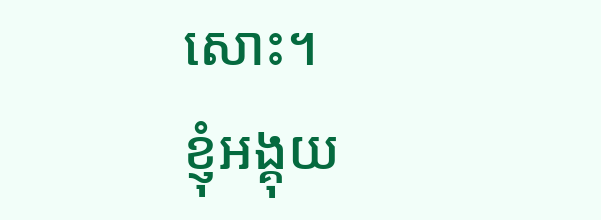សោះ។
ខ្ញុំអង្គុយ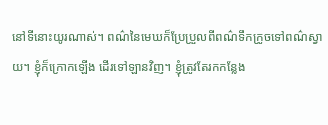នៅទីនោះយូរណាស់។ ពណ៌នៃមេឃក៏ប្រែប្រួលពីពណ៌ទឹកក្រូចទៅពណ៌ស្វាយ។ ខ្ញុំក៏ក្រោកឡើង ដើរទៅឡានវិញ។ ខ្ញុំត្រូវតែរកកន្លែង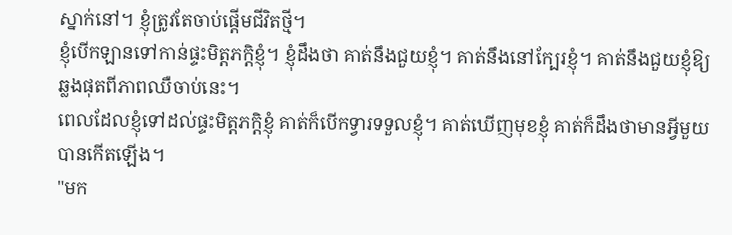ស្នាក់នៅ។ ខ្ញុំត្រូវតែចាប់ផ្តើមជីវិតថ្មី។
ខ្ញុំបើកឡានទៅកាន់ផ្ទះមិត្តភក្តិខ្ញុំ។ ខ្ញុំដឹងថា គាត់នឹងជួយខ្ញុំ។ គាត់នឹងនៅក្បែរខ្ញុំ។ គាត់នឹងជួយខ្ញុំឱ្យឆ្លងផុតពីភាពឈឺចាប់នេះ។
ពេលដែលខ្ញុំទៅដល់ផ្ទះមិត្តភក្តិខ្ញុំ គាត់ក៏បើកទ្វារទទួលខ្ញុំ។ គាត់ឃើញមុខខ្ញុំ គាត់ក៏ដឹងថាមានអ្វីមួយបានកើតឡើង។
"មក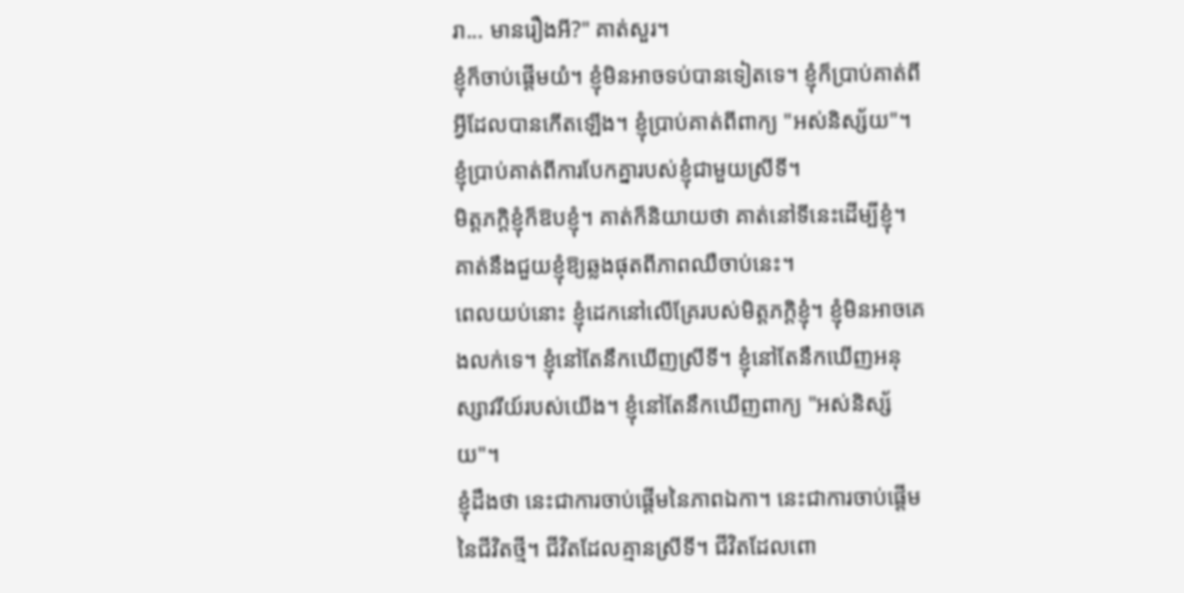រា... មានរឿងអី?" គាត់សួរ។
ខ្ញុំក៏ចាប់ផ្តើមយំ។ ខ្ញុំមិនអាចទប់បានទៀតទេ។ ខ្ញុំក៏ប្រាប់គាត់ពីអ្វីដែលបានកើតឡើង។ ខ្ញុំប្រាប់គាត់ពីពាក្យ "អស់និស្ស័យ"។ ខ្ញុំប្រាប់គាត់ពីការបែកគ្នារបស់ខ្ញុំជាមួយស្រីទី។
មិត្តភក្តិខ្ញុំក៏ឱបខ្ញុំ។ គាត់ក៏និយាយថា គាត់នៅទីនេះដើម្បីខ្ញុំ។ គាត់នឹងជួយខ្ញុំឱ្យឆ្លងផុតពីភាពឈឺចាប់នេះ។
ពេលយប់នោះ ខ្ញុំដេកនៅលើគ្រែរបស់មិត្តភក្តិខ្ញុំ។ ខ្ញុំមិនអាចគេងលក់ទេ។ ខ្ញុំនៅតែនឹកឃើញស្រីទី។ ខ្ញុំនៅតែនឹកឃើញអនុស្សាវរីយ៍របស់យើង។ ខ្ញុំនៅតែនឹកឃើញពាក្យ "អស់និស្ស័យ"។
ខ្ញុំដឹងថា នេះជាការចាប់ផ្តើមនៃភាពឯកា។ នេះជាការចាប់ផ្តើមនៃជីវិតថ្មី។ ជីវិតដែលគ្មានស្រីទី។ ជីវិតដែលពោ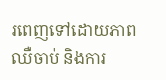រពេញទៅដោយភាពឈឺចាប់ និងការ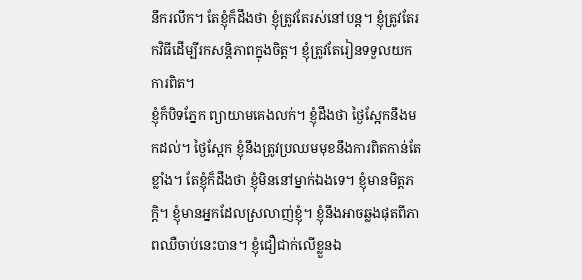នឹករលឹក។ តែខ្ញុំក៏ដឹងថា ខ្ញុំត្រូវតែរស់នៅបន្ត។ ខ្ញុំត្រូវតែរកវិធីដើម្បីរកសន្តិភាពក្នុងចិត្ត។ ខ្ញុំត្រូវតែរៀនទទួលយកការពិត។
ខ្ញុំក៏បិទភ្នែក ព្យាយាមគេងលក់។ ខ្ញុំដឹងថា ថ្ងៃស្អែកនឹងមកដល់។ ថ្ងៃស្អែក ខ្ញុំនឹងត្រូវប្រឈមមុខនឹងការពិតកាន់តែខ្លាំង។ តែខ្ញុំក៏ដឹងថា ខ្ញុំមិននៅម្នាក់ឯងទេ។ ខ្ញុំមានមិត្តភក្តិ។ ខ្ញុំមានអ្នកដែលស្រលាញ់ខ្ញុំ។ ខ្ញុំនឹងអាចឆ្លងផុតពីភាពឈឺចាប់នេះបាន។ ខ្ញុំជឿជាក់លើខ្លួនឯ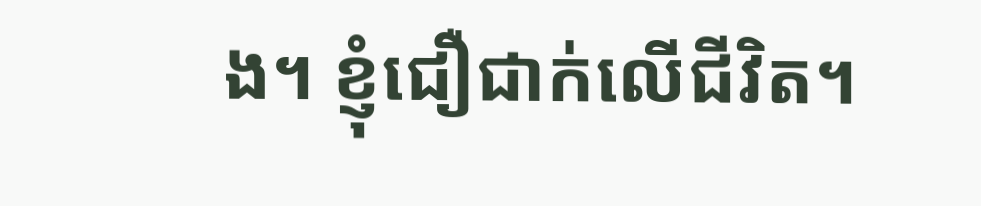ង។ ខ្ញុំជឿជាក់លើជីវិត។